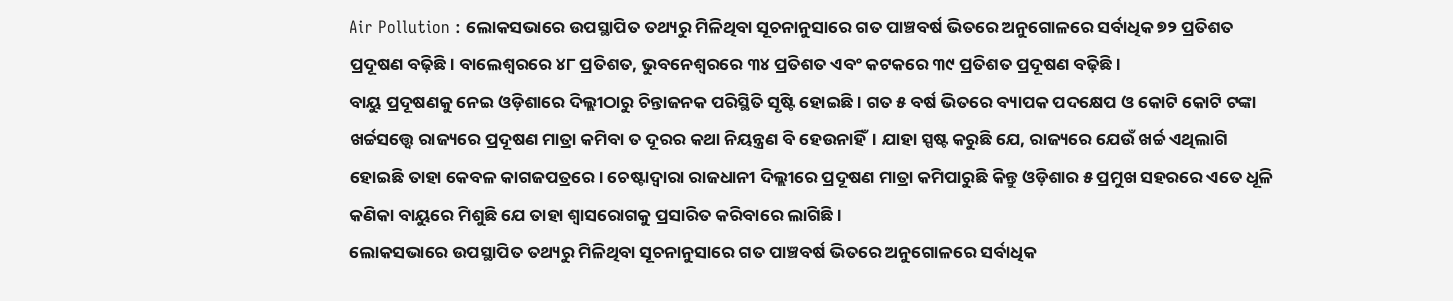Air Pollution : ଲୋକସଭାରେ ଉପସ୍ଥାପିତ ତଥ୍ୟରୁ ମିଳିଥିବା ସୂଚନାନୁସାରେ ଗତ ପାଞ୍ଚବର୍ଷ ଭିତରେ ଅନୁଗୋଳରେ ସର୍ବାଧିକ ୭୨ ପ୍ରତିଶତ ପ୍ରଦୂଷଣ ବଢ଼ିଛି। ବାଲେଶ୍ୱରରେ ୪୮ ପ୍ରତିଶତ, ଭୁବନେଶ୍ୱରରେ ୩୪ ପ୍ରତିଶତ ଏବଂ କଟକରେ ୩୯ ପ୍ରତିଶତ ପ୍ରଦୂଷଣ ବଢ଼ିଛି।
ବାୟୁ ପ୍ରଦୂଷଣକୁ ନେଇ ଓଡ଼ିଶାରେ ଦିଲ୍ଲୀଠାରୁ ଚିନ୍ତାଜନକ ପରିସ୍ଥିତି ସୃଷ୍ଟି ହୋଇଛି। ଗତ ୫ ବର୍ଷ ଭିତରେ ବ୍ୟାପକ ପଦକ୍ଷେପ ଓ କୋଟି କୋଟି ଟଙ୍କା ଖର୍ଚ୍ଚସତ୍ତ୍ୱେ ରାଜ୍ୟରେ ପ୍ରଦୂଷଣ ମାତ୍ରା କମିବା ତ ଦୂରର କଥା ନିୟନ୍ତ୍ରଣ ବି ହେଉନାହିଁ। ଯାହା ସ୍ପଷ୍ଟ କରୁଛି ଯେ, ରାଜ୍ୟରେ ଯେଉଁ ଖର୍ଚ୍ଚ ଏଥିଲାଗି ହୋଇଛି ତାହା କେବଳ କାଗଜପତ୍ରରେ। ଚେଷ୍ଟାଦ୍ୱାରା ରାଜଧାନୀ ଦିଲ୍ଲୀରେ ପ୍ରଦୂଷଣ ମାତ୍ରା କମିପାରୁଛି କିନ୍ତୁ ଓଡ଼ିଶାର ୫ ପ୍ରମୁଖ ସହରରେ ଏତେ ଧୂଳି କଣିକା ବାୟୁରେ ମିଶୁଛି ଯେ ତାହା ଶ୍ୱାସରୋଗକୁ ପ୍ରସାରିତ କରିବାରେ ଲାଗିଛି।
ଲୋକସଭାରେ ଉପସ୍ଥାପିତ ତଥ୍ୟରୁ ମିଳିଥିବା ସୂଚନାନୁସାରେ ଗତ ପାଞ୍ଚବର୍ଷ ଭିତରେ ଅନୁଗୋଳରେ ସର୍ବାଧିକ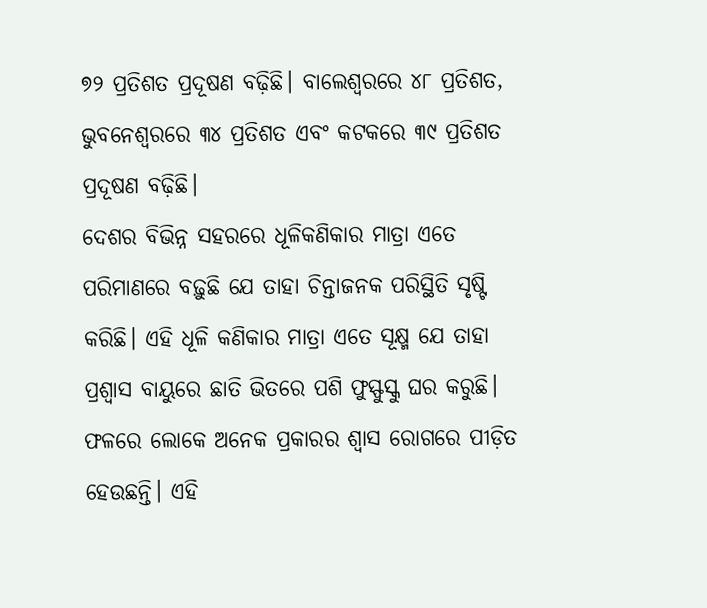୭୨ ପ୍ରତିଶତ ପ୍ରଦୂଷଣ ବଢ଼ିଛି। ବାଲେଶ୍ୱରରେ ୪୮ ପ୍ରତିଶତ, ଭୁବନେଶ୍ୱରରେ ୩୪ ପ୍ରତିଶତ ଏବଂ କଟକରେ ୩୯ ପ୍ରତିଶତ ପ୍ରଦୂଷଣ ବଢ଼ିଛି।
ଦେଶର ବିଭିନ୍ନ ସହରରେ ଧୂଳିକଣିକାର ମାତ୍ରା ଏତେ ପରିମାଣରେ ବଢ଼ୁଛି ଯେ ତାହା ଚିନ୍ତାଜନକ ପରିସ୍ଥିତି ସୃଷ୍ଟି କରିଛି। ଏହି ଧୂଳି କଣିକାର ମାତ୍ରା ଏତେ ସୂକ୍ଷ୍ମ ଯେ ତାହା ପ୍ରଶ୍ୱାସ ବାୟୁରେ ଛାତି ଭିତରେ ପଶି ଫୁସ୍ଫୁସ୍କୁ ଘର କରୁଛି। ଫଳରେ ଲୋକେ ଅନେକ ପ୍ରକାରର ଶ୍ୱାସ ରୋଗରେ ପୀଡ଼ିତ ହେଉଛନ୍ତି। ଏହି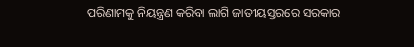ପରିଣାମକୁ ନିୟନ୍ତ୍ରଣ କରିବା ଲାଗି ଜାତୀୟସ୍ତରରେ ସରକାର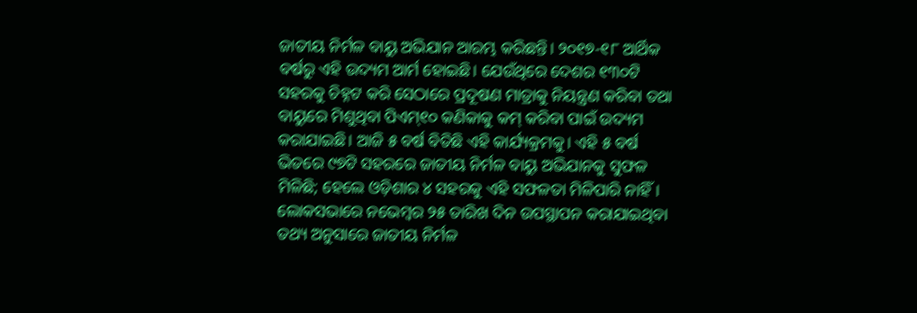ଜାତୀୟ ନିର୍ମଳ ବାୟୁ ଅଭିଯାନ ଆରମ୍ଭ କରିଛନ୍ତି। ୨୦୧୭-୧୮ ଆର୍ଥିକ ବର୍ଷରୁ ଏହି ଉଦ୍ୟମ ଆର୍ମ ହୋଇଛି। ଯେଉଁଥିରେ ଦେଶର ୧୩୦ଟି ସହରକୁ ଚିହ୍ନଟ କରି ସେଠାରେ ପ୍ରଦୂଷଣ ମାତ୍ରାକୁ ନିୟନ୍ତ୍ରଣ କରିବା ତଥା ବାୟୁରେ ମିଶୁଥିବା ପିଏମ୍୧୦ କଣିକାକୁ କମ୍ କରିବା ପାଇଁ ଉଦ୍ୟମ କରାଯାଇଛି। ଆଜି ୫ ବର୍ଷ ବିତିଛି ଏହି କାର୍ଯ୍ୟକ୍ରମକୁ। ଏହି ୫ ବର୍ଷ ଭିତରେ ୯୭ଟି ସହରରେ ଜାତୀୟ ନିର୍ମଳ ବାୟୁ ଅଭିଯାନକୁ ସୁଫଳ ମିଳିଛି; ହେଲେ ଓଡ଼ିଶାର ୪ ସହରକୁ ଏହି ସଫଳତା ମିଳିପାରି ନାହିଁ।
ଲୋକସଭାରେ ନଭେମ୍ବର ୨୫ ତାରିଖ ଦିନ ଉପସ୍ଥାପନ କରାଯାଇଥିବା ତଥ୍ୟ ଅନୁସାରେ ଜାତୀୟ ନିର୍ମଳ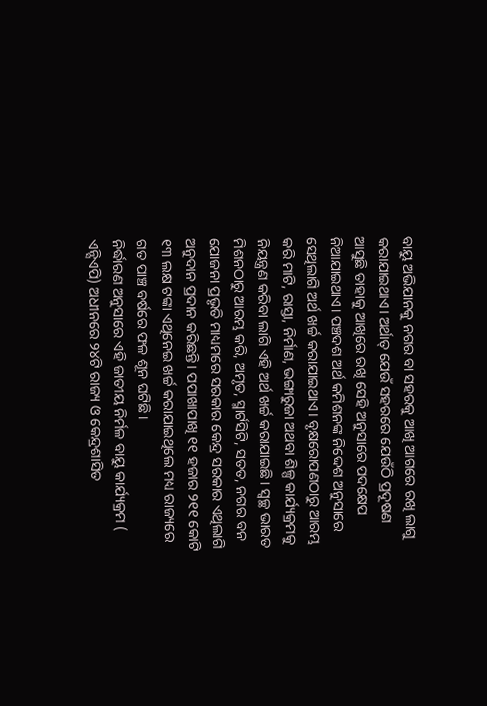ବାୟୁ ଅଭିଯାନକୁ ନଗର ବା ସହରକୁ ଆଖି ଆଗରେ ରଖି ଲାଗୁ କରାଯାଇଥାଏ। ଅର୍ଥାତ୍ ଯେଉଁ ସହରରେ ଯେଉଁଠି ପ୍ରଦୂଷଣ ଆସୁଛି ତାହାକୁ ଆଖିରେ ରଖି ସେହି ଅନୁସାରେ ପଦକ୍ଷେପ ନିଆଯାଇଥାଏ। ପଞ୍ଚଦଶ ଅର୍ଥ କମିଶନଙ୍କ ନିଦ୍ଦେଶ ଅନୁସାରେ ସେଥିଲାଗି ଅର୍ଥ ଖର୍ଚ୍ଚ କରାଯାଇଥାଏ। ବୃକ୍ଷରୋପଣଠାରୁ ଆରମ୍ଭ କରି ମାଟି, ରାସ୍ତା, ନିର୍ମାଣ, ଭଙ୍ଗାରୁଜା ଅଥବା ଶିଳ୍ପ କାର୍ଯ୍ୟକ୍ରମକୁ ନିୟନ୍ତ୍ରଣ କରିବା ଲାଗି ଏହି ଅର୍ଥ ଖର୍ଚ୍ଚ କରାଯାଇଛି। ସ୍ୱଚ୍ଛ ଭାରତ ମିଶନଠାରୁ ଆରମ୍ଭ କରି, ଅମୃତ, ସ୍ମାର୍ଟସିଟି, ସତତ, ନଗର ବନ ଯୋଜନା ପ୍ରଭୃତି ମାଧ୍ୟମରେ ସରକାର କେନ୍ଦ୍ର ସରକାର ଏଥିଲାଗି ଅନୁଦାନ ପ୍ରଦାନ କରିଛନ୍ତି। ପପାଖାପାଖି ୧୧ ହଜାର ୨୧୧ କୋଟି ୧୩ ଲକ୍ଷ ଟଙ୍କା ଏଥିନେଇ ଖର୍ଚ୍ଚ କରାଯାଇଥିଲେ ମଧ୍ୟ ରାଜ୍ୟରେ ଗତ ପାଞ୍ଚ ବର୍ଷରେ ଫଳ ଶୂନ ଘଟିଛି।
ନିର୍ଦ୍ଧାରଣ ଅନୁସାରେ ଏହି ଜାତୀୟ ନିର୍ମଳ ବାୟୁ କାର୍ଯ୍ୟକ୍ରମ ( ଏନ୍ସିଏପି) ଅଧୀନରେ ୨୪ଟି ରାଜ୍ୟ ଓ କେନ୍ଦ୍ରଶାସିତ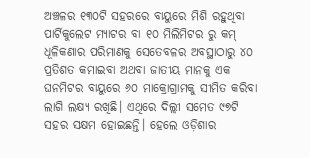ଅଞ୍ଚଳର ୧୩୦ଟି ସହରରେ ବାୟୁରେ ମିଶି ରହୁଥିବା ପାର୍ଟିକୁଲେଟ ମ୍ୟାଟର ବା ୧୦ ମିଲିମିଟର ରୁ କମ୍ ଧୂଳିକଣାର ପରିମାଣକୁ ସେତେବଳର ଅବସ୍ଥାଠାରୁ ୪୦ ପ୍ରତିଶତ କମାଇବା ଅଥବା ଜାତୀୟ ମାନକୁ ଏକ ଘନମିଟର ବାୟୁରେ ୬୦ ମାକ୍ରୋଗ୍ରାମକୁ ସୀମିତ କରିବା ଲାଗି ଲକ୍ଷ୍ୟ ରଖିଛି। ଏଥିରେ ଦିଲ୍ଲୀ ସମେତ ୯୭ଟି ସହର ସକ୍ଷମ ହୋଇଛନ୍ତି। ହେଲେ ଓଡ଼ିଶାର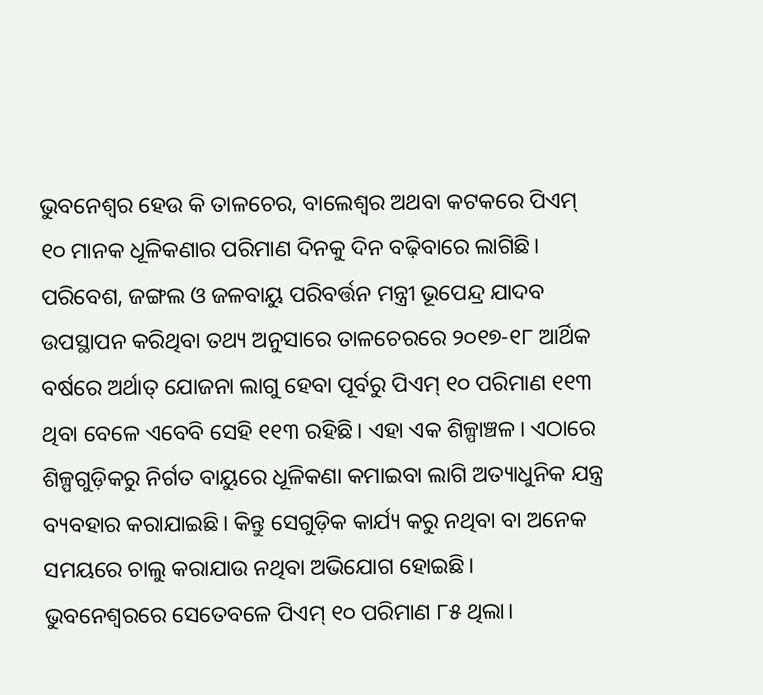ଭୁବନେଶ୍ୱର ହେଉ କି ତାଳଚେର, ବାଲେଶ୍ୱର ଅଥବା କଟକରେ ପିଏମ୍ ୧୦ ମାନକ ଧୂଳିକଣାର ପରିମାଣ ଦିନକୁ ଦିନ ବଢ଼ିବାରେ ଲାଗିଛି।
ପରିବେଶ, ଜଙ୍ଗଲ ଓ ଜଳବାୟୁ ପରିବର୍ତ୍ତନ ମନ୍ତ୍ରୀ ଭୂପେନ୍ଦ୍ର ଯାଦବ ଉପସ୍ଥାପନ କରିଥିବା ତଥ୍ୟ ଅନୁସାରେ ତାଳଚେରରେ ୨୦୧୭-୧୮ ଆର୍ଥିକ ବର୍ଷରେ ଅର୍ଥାତ୍ ଯୋଜନା ଲାଗୁ ହେବା ପୂର୍ବରୁ ପିଏମ୍ ୧୦ ପରିମାଣ ୧୧୩ ଥିବା ବେଳେ ଏବେବି ସେହି ୧୧୩ ରହିଛି। ଏହା ଏକ ଶିଳ୍ପାଞ୍ଚଳ। ଏଠାରେ ଶିଳ୍ପଗୁଡ଼ିକରୁ ନିର୍ଗତ ବାୟୁରେ ଧୂଳିକଣା କମାଇବା ଲାଗି ଅତ୍ୟାଧୁନିକ ଯନ୍ତ୍ର ବ୍ୟବହାର କରାଯାଇଛି। କିନ୍ତୁ ସେଗୁଡ଼ିକ କାର୍ଯ୍ୟ କରୁ ନଥିବା ବା ଅନେକ ସମୟରେ ଚାଲୁ କରାଯାଉ ନଥିବା ଅଭିଯୋଗ ହୋଇଛି।
ଭୁବନେଶ୍ୱରରେ ସେତେବଳେ ପିଏମ୍ ୧୦ ପରିମାଣ ୮୫ ଥିଲା।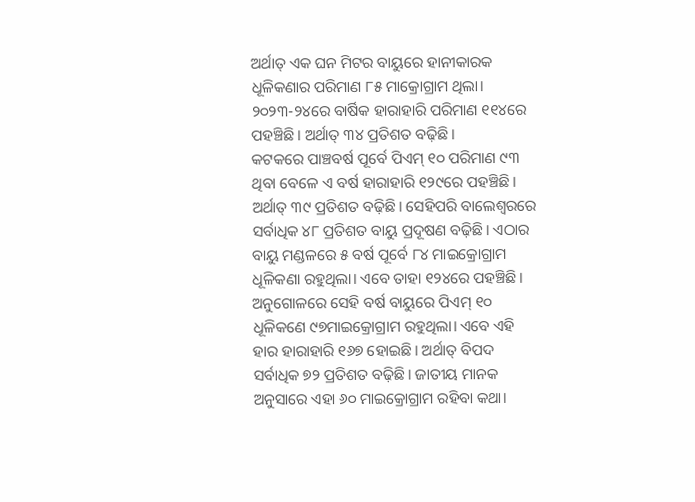ଅର୍ଥାତ୍ ଏକ ଘନ ମିଟର ବାୟୁରେ ହାନୀକାରକ ଧୂଳିକଣାର ପରିମାଣ ୮୫ ମାକ୍ରୋଗ୍ରାମ ଥିଲା। ୨୦୨୩-୨୪ରେ ବାର୍ଷିକ ହାରାହାରି ପରିମାଣ ୧୧୪ରେ ପହଞ୍ଚିଛି। ଅର୍ଥାତ୍ ୩୪ ପ୍ରତିଶତ ବଢ଼ିଛି।
କଟକରେ ପାଞ୍ଚବର୍ଷ ପୂର୍ବେ ପିଏମ୍ ୧୦ ପରିମାଣ ୯୩ ଥିବା ବେଳେ ଏ ବର୍ଷ ହାରାହାରି ୧୨୯ରେ ପହଞ୍ଚିଛି। ଅର୍ଥାତ୍ ୩୯ ପ୍ରତିଶତ ବଢ଼ିଛି। ସେହିପରି ବାଲେଶ୍ୱରରେ ସର୍ବାଧିକ ୪୮ ପ୍ରତିଶତ ବାୟୁ ପ୍ରଦୂଷଣ ବଢ଼ିଛି। ଏଠାର ବାୟୁ ମଣ୍ଡଳରେ ୫ ବର୍ଷ ପୂର୍ବେ ୮୪ ମାଇକ୍ରୋଗ୍ରାମ ଧୂଳିକଣା ରହୁଥିଲା। ଏବେ ତାହା ୧୨୪ରେ ପହଞ୍ଚିଛି।
ଅନୁଗୋଳରେ ସେହି ବର୍ଷ ବାୟୁରେ ପିଏମ୍ ୧୦ ଧୂଳିକଣେ ୯୭ମାଇକ୍ରୋଗ୍ରାମ ରହୁଥିଲା। ଏବେ ଏହି ହାର ହାରାହାରି ୧୬୭ ହୋଇଛି। ଅର୍ଥାତ୍ ବିପଦ ସର୍ବାଧିକ ୭୨ ପ୍ରତିଶତ ବଢ଼ିଛି। ଜାତୀୟ ମାନକ ଅନୁସାରେ ଏହା ୬୦ ମାଇକ୍ରୋଗ୍ରାମ ରହିବା କଥା।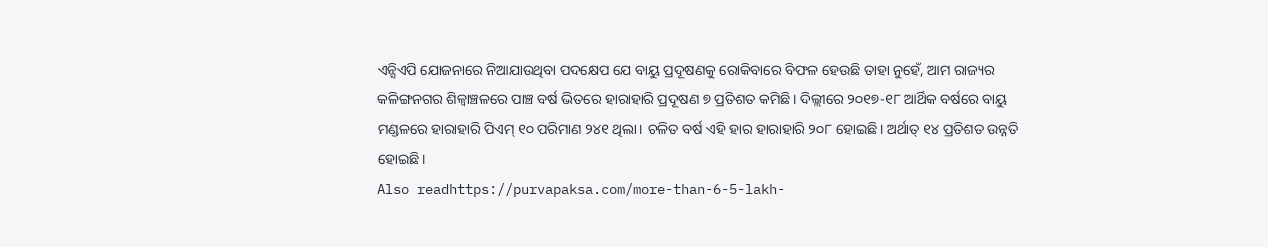ଏନ୍ସିଏପି ଯୋଜନାରେ ନିଆଯାଉଥିବା ପଦକ୍ଷେପ ଯେ ବାୟୁ ପ୍ରଦୂଷଣକୁ ରୋକିବାରେ ବିଫଳ ହେଉଛି ତାହା ନୁହେଁ, ଆମ ରାଜ୍ୟର କଳିଙ୍ଗନଗର ଶିଳ୍ବାଞ୍ଚଳରେ ପାଞ୍ଚ ବର୍ଷ ଭିତରେ ହାରାହାରି ପ୍ରଦୂଷଣ ୭ ପ୍ରତିଶତ କମିଛି। ଦିଲ୍ଲୀରେ ୨୦୧୭-୧୮ ଆର୍ଥିକ ବର୍ଷରେ ବାୟୁ ମଣ୍ଡଳରେ ହାରାହାରି ପିଏମ୍ ୧୦ ପରିମାଣ ୨୪୧ ଥିଲା। ଚଳିତ ବର୍ଷ ଏହି ହାର ହାରାହାରି ୨୦୮ ହୋଇଛି। ଅର୍ଥାତ୍ ୧୪ ପ୍ରତିଶତ ଉନ୍ନତି ହୋଇଛି।
Also readhttps://purvapaksa.com/more-than-6-5-lakh-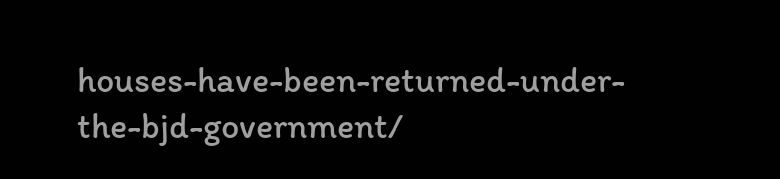houses-have-been-returned-under-the-bjd-government/